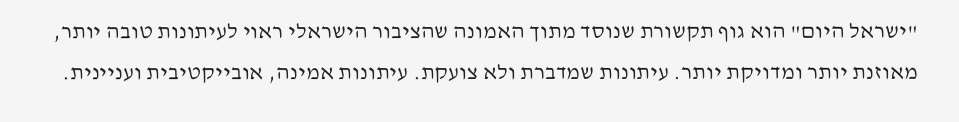"ישראל היום" הוא גוף תקשורת שנוסד מתוך האמונה שהציבור הישראלי ראוי לעיתונות טובה יותר, מאוזנת יותר ומדויקת יותר. עיתונות שמדברת ולא צועקת. עיתונות אמינה, אובייקטיבית ועניינית.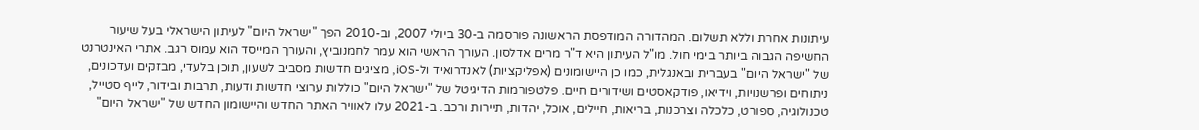עיתונות אחרת וללא תשלום. המהדורה המודפסת הראשונה פורסמה ב-30 ביולי 2007, וב-2010 הפך "ישראל היום" לעיתון הישראלי בעל שיעור החשיפה הגבוה ביותר בימי חול. מו"ל העיתון היא ד"ר מרים אדלסון. העורך הראשי הוא עמר לחמנוביץ, והעורך המייסד הוא עמוס רגב. אתרי האינטרנט של "ישראל היום" בעברית ובאנגלית, כמו כן היישומונים (אפליקציות) לאנדרואיד ול-iOS, מציגים חדשות מסביב לשעון, תוכן בלעדי, מבזקים ועדכונים, ניתוחים ופרשנויות, וידיאו, פודקאסטים ושידורים חיים. פלטפורמות הדיגיטל של "ישראל היום" כוללות ערוצי חדשות ודעות, תרבות ובידור, לייף סטייל, טכנולוגיה, ספורט, כלכלה וצרכנות, בריאות, חיילים, אוכל, יהדות, תיירות ורכב. ב-2021 עלו לאוויר האתר החדש והיישומון החדש של "ישראל היום"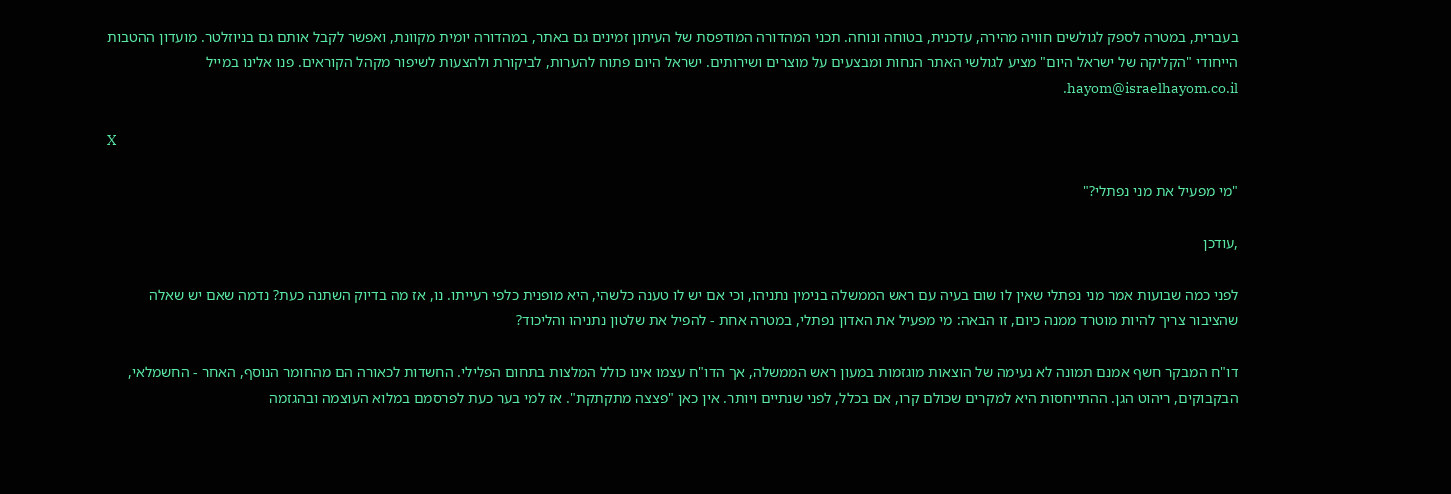בעברית, במטרה לספק לגולשים חוויה מהירה, עדכנית, בטוחה ונוחה. תכני המהדורה המודפסת של העיתון זמינים גם באתר, במהדורה יומית מקוונת, ואפשר לקבל אותם גם בניוזלטר. מועדון ההטבות הייחודי "הקליקה של ישראל היום" מציע לגולשי האתר הנחות ומבצעים על מוצרים ושירותים. ישראל היום פתוח להערות, לביקורת ולהצעות לשיפור מקהל הקוראים. פנו אלינו במייל hayom@israelhayom.co.il.

X

"מי מפעיל את מני נפתלי?"

,עודכן

לפני כמה שבועות אמר מני נפתלי שאין לו שום בעיה עם ראש הממשלה בנימין נתניהו, וכי אם יש לו טענה כלשהי, היא מופנית כלפי רעייתו. נו, אז מה בדיוק השתנה כעת? נדמה שאם יש שאלה שהציבור צריך להיות מוטרד ממנה כיום, זו הבאה: מי מפעיל את האדון נפתלי, במטרה אחת - להפיל את שלטון נתניהו והליכוד?

דו"ח המבקר חשף אמנם תמונה לא נעימה של הוצאות מוגזמות במעון ראש הממשלה, אך הדו"ח עצמו אינו כולל המלצות בתחום הפלילי. החשדות לכאורה הם מהחומר הנוסף, האחר - החשמלאי, הבקבוקים, ריהוט הגן. ההתייחסות היא למקרים שכולם קרו, אם בכלל, לפני שנתיים ויותר. אין כאן "פצצה מתקתקת". אז למי בער כעת לפרסמם במלוא העוצמה ובהגזמה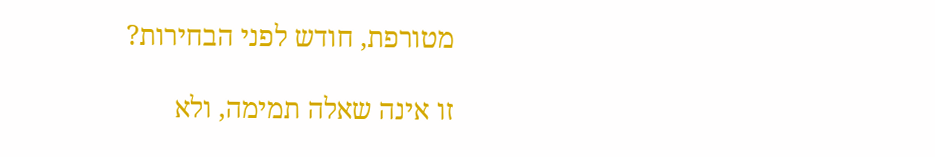מטורפת, חודש לפני הבחירות?

זו אינה שאלה תמימה, ולא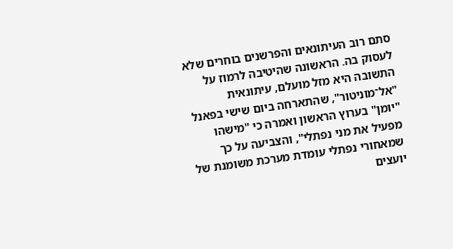סתם רוב העיתונאים והפרשנים בוחרים שלא לעסוק בה. הראשונה שהיטיבה לרמוז על התשובה היא מזל מועלם, עיתונאית "אל־מוניטור", שהתארחה ביום שישי בפאנל "יומן" בערוץ הראשון ואמרה כי "מישהו מפעיל את מני נפתלי", והצביעה על כך שמאחורי נפתלי עומדת מערכת משומנת של יועצים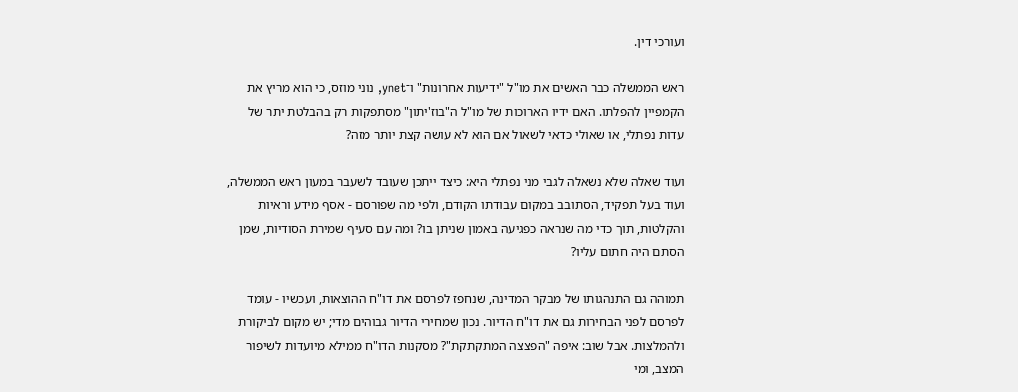ועורכי דין.

ראש הממשלה כבר האשים את מו"ל "ידיעות אחרונות" ו־ynet, נוני מוזס, כי הוא מריץ את הקמפיין להפלתו. האם ידיו הארוכות של מו"ל ה"בוז'יתון" מסתפקות רק בהבלטת יתר של עדות נפתלי, או שאולי כדאי לשאול אם הוא לא עושה קצת יותר מזה?

ועוד שאלה שלא נשאלה לגבי מני נפתלי היא: כיצד ייתכן שעובד לשעבר במעון ראש הממשלה, ועוד בעל תפקיד, הסתובב במקום עבודתו הקודם, ולפי מה שפורסם - אסף מידע וראיות והקלטות, תוך כדי מה שנראה כפגיעה באמון שניתן בו? ומה עם סעיף שמירת הסודיות, שמן הסתם היה חתום עליו?

תמוהה גם התנהגותו של מבקר המדינה, שנחפז לפרסם את דו"ח ההוצאות, ועכשיו - עומד לפרסם לפני הבחירות גם את דו"ח הדיור. נכון שמחירי הדיור גבוהים מדי; יש מקום לביקורת ולהמלצות. אבל שוב: איפה "הפצצה המתקתקת"? מסקנות הדו"ח ממילא מיועדות לשיפור המצב, ומי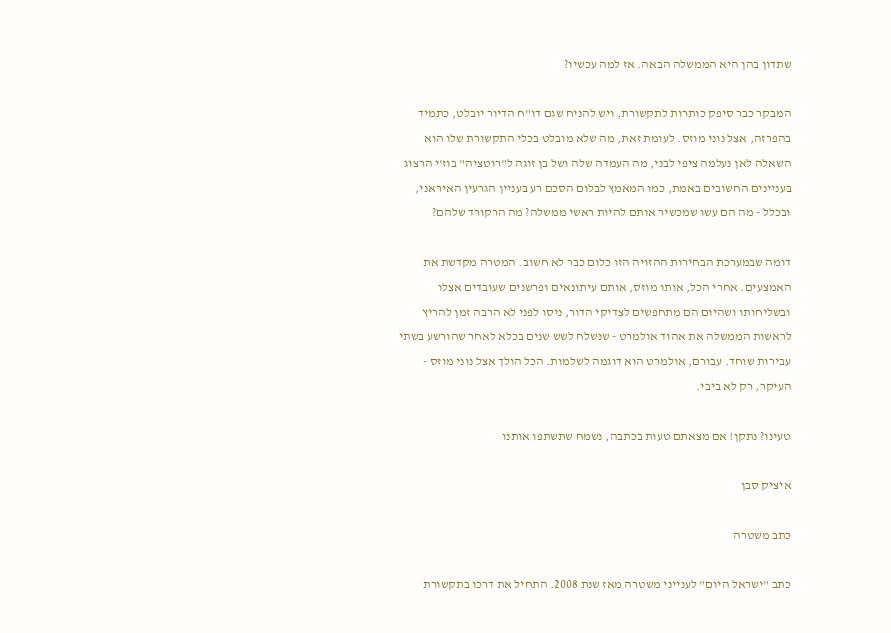שתדון בהן היא הממשלה הבאה. אז למה עכשיו?

המבקר כבר סיפק כותרות לתקשורת, ויש להניח שגם דו"ח הדיור יובלט, כתמיד בהפרזה, אצל נוני מוזס. לעומת זאת, מה שלא מובלט בכלי התקשורת שלו הוא השאלה לאן נעלמה ציפי לבני, מה העמדה שלה ושל בן זוגה ל"רוטציה" בוז'י הרצוג בעניינים החשובים באמת, כמו המאמץ לבלום הסכם רע בעניין הגרעין האיראני, ובכלל - מה הם עשו שמכשיר אותם להיות ראשי ממשלה? מה הרקורד שלהם?

דומה שבמערכת הבחירות ההזויה הזו כלום כבר לא חשוב. המטרה מקדשת את האמצעים. אחרי הכל, אותו מוזס, אותם עיתונאים ופרשנים שעובדים אצלו ובשליחותו ושהיום הם מתחפשים לצדיקי הדור, ניסו לפני לא הרבה זמן להריץ לראשות הממשלה את אהוד אולמרט - שנשלח לשש שנים בכלא לאחר שהורשע בשתי עבירות שוחד. עבורם, אולמרט הוא דוגמה לשלמות. הכל הולך אצל נוני מוזס - העיקר, רק לא ביבי.

טעינו? נתקן! אם מצאתם טעות בכתבה, נשמח שתשתפו אותנו

איציק סבן

כתב משטרה

כתב "ישראל היום" לענייני משטרה מאז שנת 2008. התחיל את דרכו בתקשורת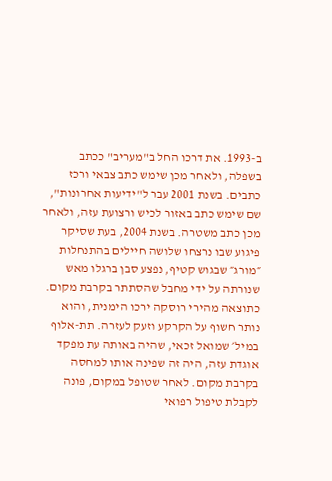ב-1993. את דרכו החל ב"מעריב" ככתב בשפלה, ולאחר מכן שימש כתב צבאי ורכז כתבים. בשנת 2001 עבר ל"ידיעות אחרונות", שם שימש כתב באזור לכיש ורצועת עזה, ולאחר מכן כתב משטרה. בשנת 2004, בעת שסיקר פיגוע שבו נרצחו שלושה חיילים בהתנחלות ״מורג״ שבגוש קטיף, נפצע סבן ברגלו מאש שנורתה על ידי מחבל שהסתתר בקרבת מקום. כתוצאה מהירי רוסקה ירכו הימנית, והוא נותר חשוף על הקרקע וזעק לעזרה. תת-אלוף במיל׳ שמואל זכאי, שהיה באותה עת מפקד אוגדת עזה, היה זה שפינה אותו למחסה בקרבת מקום. לאחר שטופל במקום, פונה לקבלת טיפול רפואי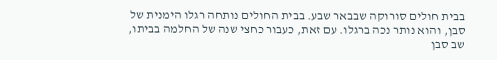בבית חולים סורוקה שבבאר שבע. בבית החולים נותחה רגלו הימנית של סבן, והוא נותר נכה ברגלו. עם זאת, כעבור כחצי שנה של החלמה בביתו, שב סבן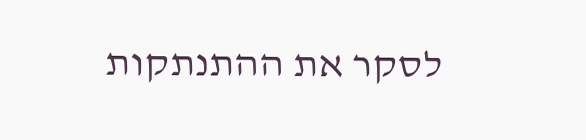לסקר את ההתנתקות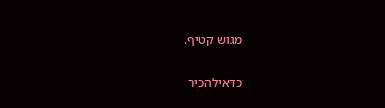מגוש קטיף.

כדאילהכיר